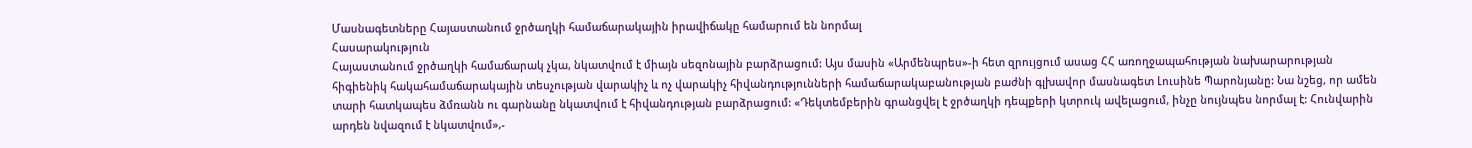Մասնագետները Հայաստանում ջրծաղկի համաճարակային իրավիճակը համարում են նորմալ
Հասարակություն
Հայաստանում ջրծաղկի համաճարակ չկա, նկատվում է միայն սեզոնային բարձրացում: Այս մասին «Արմենպրես»-ի հետ զրույցում ասաց ՀՀ առողջապահության նախարարության հիգիենիկ հակահամաճարակային տեսչության վարակիչ և ոչ վարակիչ հիվանդությունների համաճարակաբանության բաժնի գլխավոր մասնագետ Լուսինե Պարոնյանը: Նա նշեց, որ ամեն տարի հատկապես ձմռանն ու գարնանը նկատվում է հիվանդության բարձրացում: «Դեկտեմբերին գրանցվել է ջրծաղկի դեպքերի կտրուկ ավելացում, ինչը նույնպես նորմալ է: Հունվարին արդեն նվազում է նկատվում»,-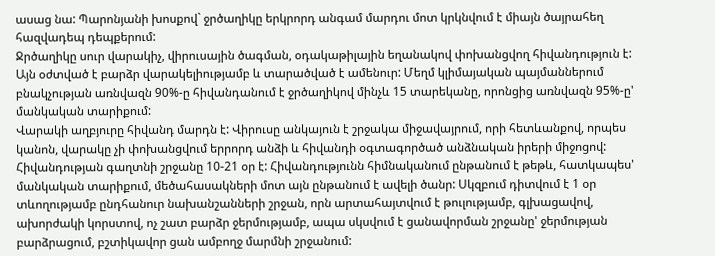ասաց նա: Պարոնյանի խոսքով` ջրծաղիկը երկրորդ անգամ մարդու մոտ կրկնվում է միայն ծայրահեղ հազվադեպ դեպքերում:
Ջրծաղիկը սուր վարակիչ, վիրուսային ծագման, օդակաթիլային եղանակով փոխանցվող հիվանդություն է: Այն օժտված է բարձր վարակելիությամբ և տարածված է ամենուր: Մեղմ կլիմայական պայմաններում բնակչության առնվազն 90%-ը հիվանդանում է ջրծաղիկով մինչև 15 տարեկանը, որոնցից առնվազն 95%-ը' մանկական տարիքում:
Վարակի աղբյուրը հիվանդ մարդն է: Վիրուսը անկայուն է շրջակա միջավայրում, որի հետևանքով, որպես կանոն, վարակը չի փոխանցվում երրորդ անձի և հիվանդի օգտագործած անձնական իրերի միջոցով: Հիվանդության գաղտնի շրջանը 10-21 օր է: Հիվանդությունն հիմնականում ընթանում է թեթև, հատկապես' մանկական տարիքում, մեծահասակների մոտ այն ընթանում է ավելի ծանր: Սկզբում դիտվում է 1 օր տևողությամբ ընդհանուր նախանշանների շրջան, որն արտահայտվում է թուլությամբ, գլխացավով, ախորժակի կորստով, ոչ շատ բարձր ջերմությամբ, ապա սկսվում է ցանավորման շրջանը' ջերմության բարձրացում, բշտիկավոր ցան ամբողջ մարմնի շրջանում: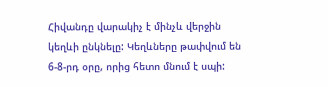Հիվանդը վարակիչ է մինչև վերջին կեղևի ընկնելը: Կեղևները թափվում են 6-8-րդ օրը, որից հետո մնում է սպի: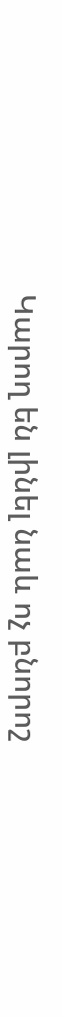Կարող են լինել նաև ոչ բնորոշ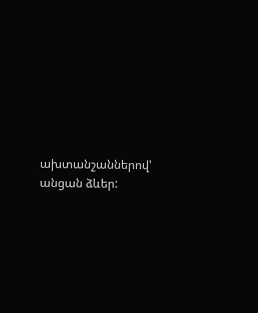ախտանշաններով' անցան ձևեր: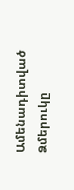Ամենադիտված
Ձմերուկը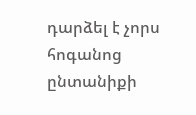դարձել է չորս հոգանոց ընտանիքի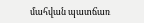մահվան պատճառ